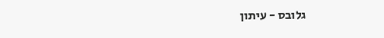גלובס - עיתון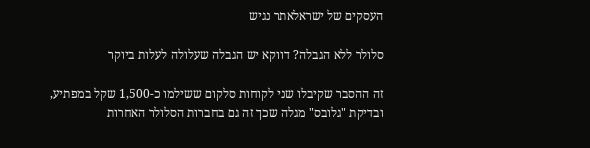העסקים של ישראלאתר נגיש

סלולר ללא הגבלה? דווקא יש הגבלה שעלולה לעלות ביוקר

זה ההסבר שקיבלו שני לקוחות סלקום ששילמו כ-1,500 שקל במפתיע, ובדיקת "גלובס" מגלה שכך זה גם בחברות הסלולר האחרות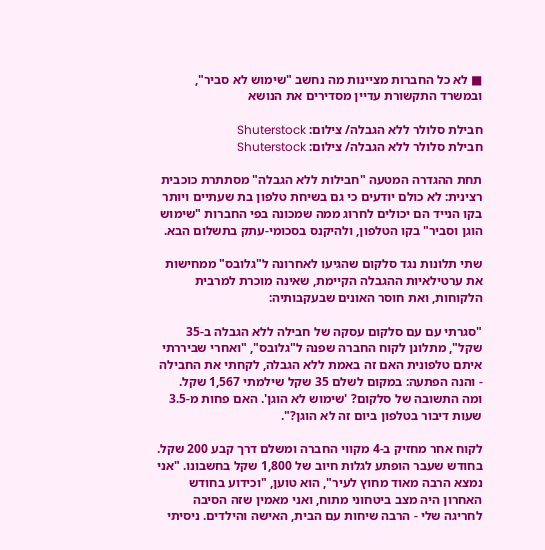■ לא כל החברות מציינות מה נחשב "שימוש לא סביר", ובמשרד התקשורת עדיין מסדירים את הנושא

חבילת סלולר ללא הגבלה/ צילום: Shuterstock
חבילת סלולר ללא הגבלה/ צילום: Shuterstock

תחת ההגדרה המטעה "חבילות ללא הגבלה" מסתתרת כוכבית רצינית: לא כולם יודעים כי גם בשיחת טלפון בת שעתיים ויותר בקו הנייד הם יכולים לחרוג ממה שמכונה בפי החברות "שימוש הוגן וסביר" בקו הטלפון, ולהיקנס בסכומי-עתק בתשלום הבא.

שתי תלונות נגד סלקום שהגיעו לאחרונה ל"גלובס" ממחישות את ערטילאיות ההגבלה הקיימת, שאינה מוכרת למרבית הלקוחות, ואת חוסר האונים שבעקבותיה:

"סגרתי עם עם סלקום עסקה של חבילה ללא הגבלה ב-35 שקל", מתלונן לקוח החברה שפנה ל"גלובס", "ואחרי שביררתי איתם טלפונית האם זה באמת ללא הגבלה, לקחתי את החבילה - והנה הפתעה: במקום לשלם 35 שקל שילמתי 1,567 שקל. ומה התשובה של סלקום? 'שימוש לא הוגן'. האם פחות מ-3.5 שעות דיבור בטלפון ביום זה לא הוגן?".

לקוח אחר מחזיק ב-4 מקווי החברה ומשלם דרך קבע 200 שקל. בחודש שעבר הופתע לגלות חיוב של 1,800 שקל בחשבונו. "אני נמצא הרבה מאוד מחוץ לעיר", הוא טוען, "וכידוע בחודש האחרון היה מצב ביטחוני מתוח, ואני מאמין שזה הסיבה לחריגה שלי - הרבה שיחות עם הבית, האישה והילדים. ניסיתי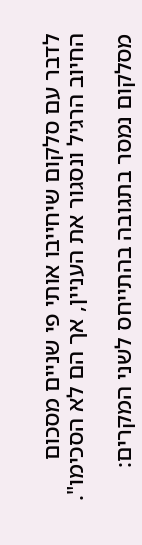לדבר עם סלקום שיחייבו אותי פי שניים מסכום החיוב הרגיל ונסגור את העניין, אך הם לא הסכימו".

מסלקום נמסר בתגובה בהתייחס לשני המקרים: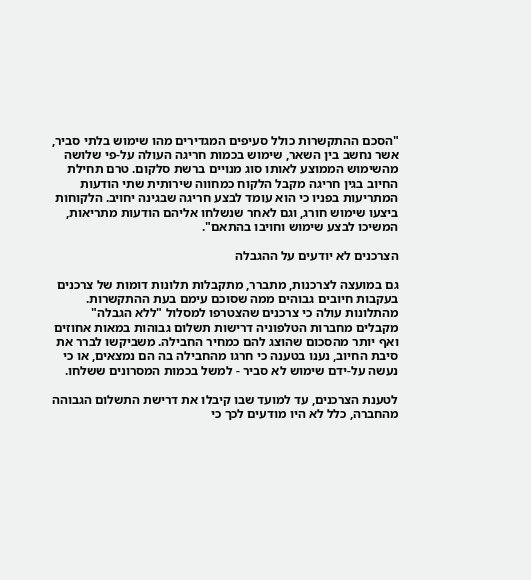"הסכם ההתקשרות כולל סעיפים המגדירים מהו שימוש בלתי סביר, אשר נחשב בין השאר, שימוש בכמות חריגה העולה על-פי שלושה מהשימוש הממוצע לאותו סוג מנויים ברשת סלקום. טרם תחילת החיוב בגין חריגה מקבל הלקוח כמחווה שירותית שתי הודעות המתריעות בפניו כי הוא עומד לבצע חריגה שבגינה יחויב. הלקוחות ביצעו שימוש חורג, וגם לאחר שנשלחו אליהם הודעות מתריאות, המשיכו לבצע שימוש וחויבו בהתאם".

הצרכנים לא יודעים על ההגבלה

גם במועצה לצרכנות, מתברר, מתקבלות תלונות דומות של צרכנים בעקבות חיובים גבוהים ממה שסוכם עימם בעת ההתקשרות. מהתלונות עולה כי צרכנים שהצטרפו למסלול "ללא הגבלה" מקבלים מחברות הטלפוניה דרישות תשלום גבוהות במאות אחוזים ואף יותר מהסכום שהוצג להם כמחיר החבילה. משביקשו לברר את סיבת החיוב, נענו בטענה כי חרגו מהחבילה בה הם נמצאים, או כי נעשה על-ידם שימוש לא סביר - למשל בכמות המסרונים ששלחו.

לטענת הצרכנים, עד למועד שבו קיבלו את דרישת התשלום הגבוהה מהחברה, כלל לא היו מודעים לכך כי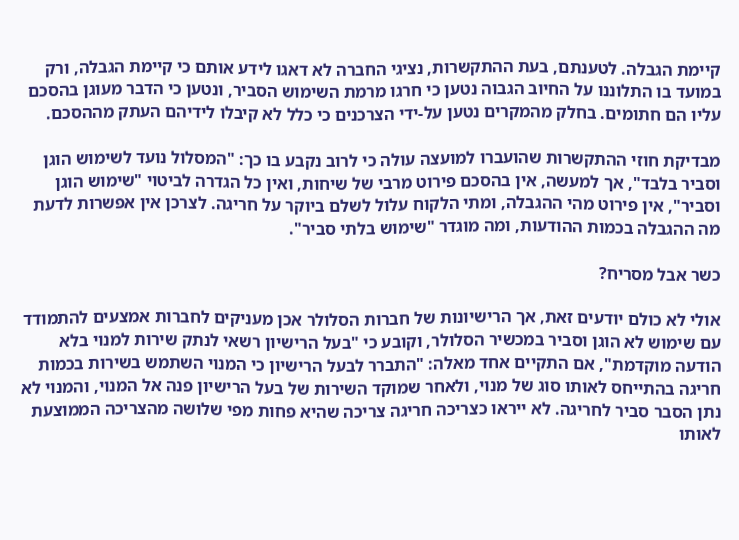קיימת הגבלה. לטענתם, בעת ההתקשרות, נציגי החברה לא דאגו לידע אותם כי קיימת הגבלה, ורק במועד בו התלוננו על החיוב הגבוה נטען כי חרגו מרמת השימוש הסביר, ונטען כי הדבר מעוגן בהסכם עליו הם חתומים. בחלק מהמקרים נטען על-ידי הצרכנים כי כלל לא קיבלו לידיהם העתק מההסכם.

מבדיקת חוזי ההתקשרות שהועברו למועצה עולה כי לרוב נקבע בו כך: "המסלול נועד לשימוש הוגן וסביר בלבד", אך למעשה, אין בהסכם פירוט מרבי של שיחות, ואין כל הגדרה לביטוי "שימוש הוגן וסביר", אין פירוט מהי ההגבלה, ומתי הלקוח עלול לשלם ביוקר על חריגה. לצרכן אין אפשרות לדעת מה ההגבלה בכמות ההודעות, ומה מוגדר "שימוש בלתי סביר".

כשר אבל מסריח?

אולי לא כולם יודעים זאת, אך הרישיונות של חברות הסלולר אכן מעניקים לחברות אמצעים להתמודד עם שימוש לא הוגן וסביר במכשיר הסלולר, וקובע כי "בעל הרישיון רשאי לנתק שירות למנוי בלא הודעה מוקדמת", אם התקיים אחד מאלה: "התברר לבעל הרישיון כי המנוי השתמש בשירות בכמות חריגה בהתייחס לאותו סוג של מנוי, ולאחר שמוקד השירות של בעל הרישיון פנה אל המנוי, והמנוי לא נתן הסבר סביר לחריגה. לא ייראו כצריכה חריגה צריכה שהיא פחות מפי שלושה מהצריכה הממוצעת לאותו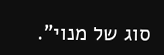סוג של מנוי".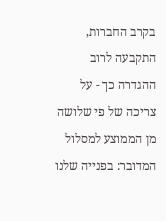בקרב החברות, התקבעה לרוב ההגדרה כך - על צריכה של פי שלושה מן הממוצע למסלול המדובר: בפנייה שלנו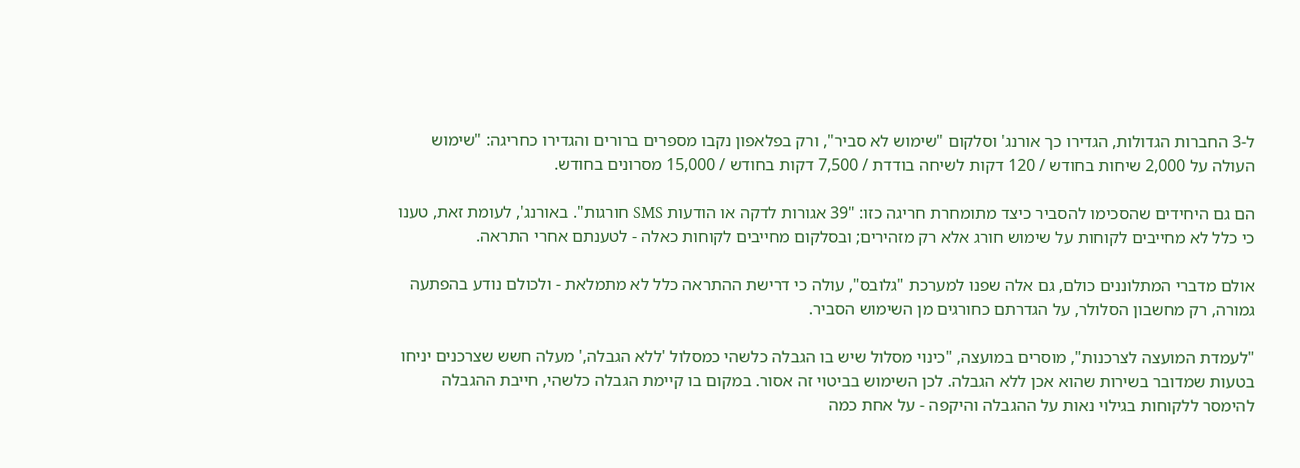ל-3 החברות הגדולות, הגדירו כך אורנג' וסלקום "שימוש לא סביר", ורק בפלאפון נקבו מספרים ברורים והגדירו כחריגה: "שימוש העולה על 2,000 שיחות בחודש / 120 דקות לשיחה בודדת / 7,500 דקות בחודש / 15,000 מסרונים בחודש.

הם גם היחידים שהסכימו להסביר כיצד מתומחרת חריגה כזו: "39 אגורות לדקה או הודעות SMS חורגות". באורנג', לעומת זאת, טענו כי כלל לא מחייבים לקוחות על שימוש חורג אלא רק מזהירים; ובסלקום מחייבים לקוחות כאלה - לטענתם אחרי התראה.

אולם מדברי המתלוננים כולם, גם אלה שפנו למערכת "גלובס", עולה כי דרישת ההתראה כלל לא מתמלאת - ולכולם נודע בהפתעה גמורה, רק מחשבון הסלולר, על הגדרתם כחורגים מן השימוש הסביר.

"לעמדת המועצה לצרכנות", מוסרים במועצה, "כינוי מסלול שיש בו הגבלה כלשהי כמסלול 'ללא הגבלה,' מעלה חשש שצרכנים יניחו בטעות שמדובר בשירות שהוא אכן ללא הגבלה. לכן השימוש בביטוי זה אסור. במקום בו קיימת הגבלה כלשהי, חייבת ההגבלה להימסר ללקוחות בגילוי נאות על ההגבלה והיקפה - על אחת כמה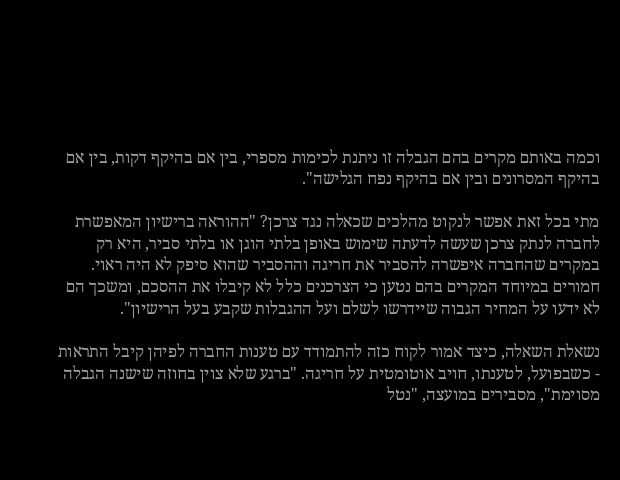וכמה באותם מקרים בהם הגבלה זו ניתנת לכימות מספרי, בין אם בהיקף דקות, בין אם בהיקף המסרונים ובין אם בהיקף נפח הגלישה".

מתי בכל זאת אפשר לנקוט מהלכים שכאלה נגד צרכן? "ההוראה ברישיון המאפשרת לחברה לנתק צרכן שעשה לדעתה שימוש באופן בלתי הוגן או בלתי סביר, היא רק במקרים שהחברה איפשרה להסביר את חריגה וההסביר שהוא סיפק לא היה ראוי. חמורים במיוחד המקרים בהם נטען כי הצרכנים כלל לא קיבלו את ההסכם, ומשכך הם לא ידעו על המחיר הגבוה שיידרשו לשלם ועל ההגבלות שקבע בעל הרישיון".

נשאלת השאלה, כיצד אמור לקוח כזה להתמודד עם טענות החברה לפיהן קיבל התראות - כשבפועל, לטענתו, חויב אוטומטית על חריגה. "ברגע שלא צוין בחוזה שישנה הגבלה מסוימת", מסבירים במועצה, "נטל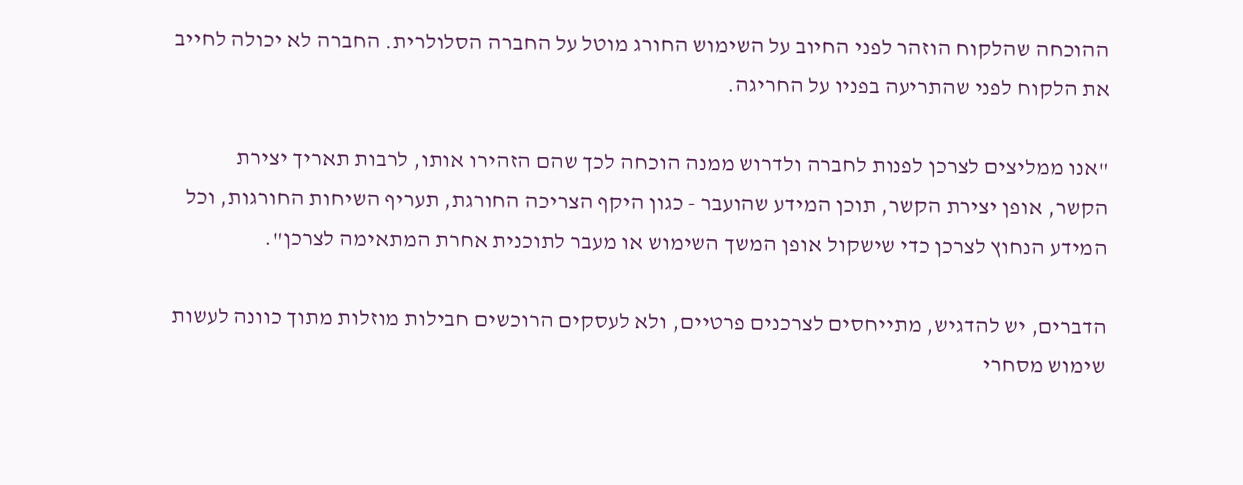ההוכחה שהלקוח הוזהר לפני החיוב על השימוש החורג מוטל על החברה הסלולרית. החברה לא יכולה לחייב את הלקוח לפני שהתריעה בפניו על החריגה.

"אנו ממליצים לצרכן לפנות לחברה ולדרוש ממנה הוכחה לכך שהם הזהירו אותו, לרבות תאריך יצירת הקשר, אופן יצירת הקשר, תוכן המידע שהועבר - כגון היקף הצריכה החורגת, תעריף השיחות החורגות, וכל המידע הנחוץ לצרכן כדי שישקול אופן המשך השימוש או מעבר לתוכנית אחרת המתאימה לצרכן".

הדברים, יש להדגיש, מתייחסים לצרכנים פרטיים, ולא לעסקים הרוכשים חבילות מוזלות מתוך כוונה לעשות שימוש מסחרי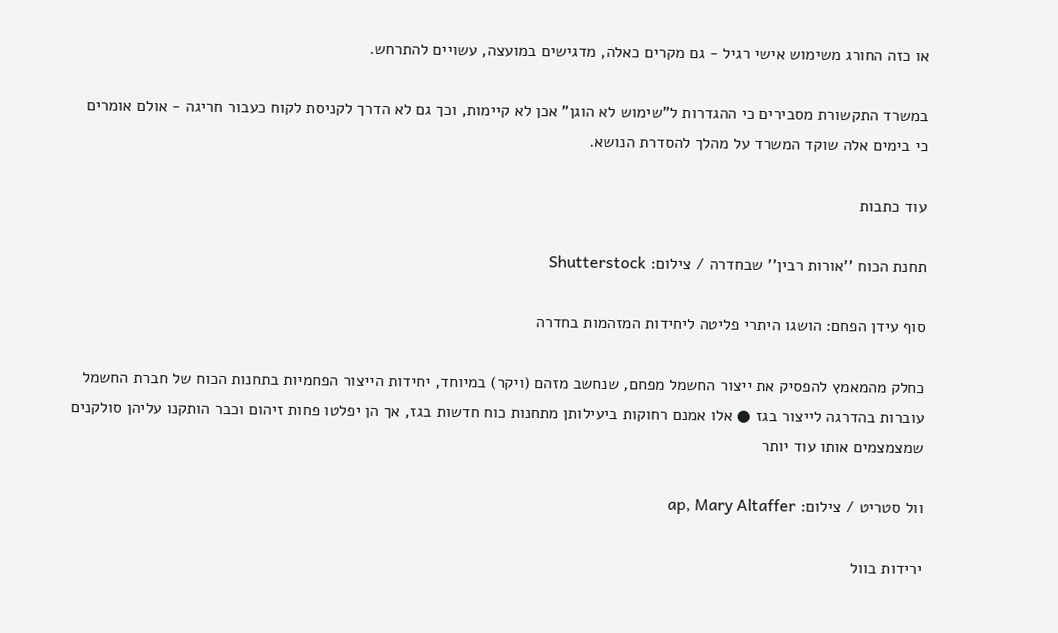או כזה החורג משימוש אישי רגיל - גם מקרים כאלה, מדגישים במועצה, עשויים להתרחש.

במשרד התקשורת מסבירים כי ההגדרות ל"שימוש לא הוגן" אכן לא קיימות, וכך גם לא הדרך לקניסת לקוח כעבור חריגה - אולם אומרים כי בימים אלה שוקד המשרד על מהלך להסדרת הנושא.

עוד כתבות

תחנת הכוח ''אורות רבין'' שבחדרה / צילום: Shutterstock

סוף עידן הפחם: הושגו היתרי פליטה ליחידות המזהמות בחדרה

כחלק מהמאמץ להפסיק את ייצור החשמל מפחם, שנחשב מזהם (ויקר) במיוחד, יחידות הייצור הפחמיות בתחנות הכוח של חברת החשמל עוברות בהדרגה לייצור בגז ● אלו אמנם רחוקות ביעילותן מתחנות כוח חדשות בגז, אך הן יפלטו פחות זיהום וכבר הותקנו עליהן סולקנים שמצמצמים אותו עוד יותר

וול סטריט / צילום: ap, Mary Altaffer

ירידות בוול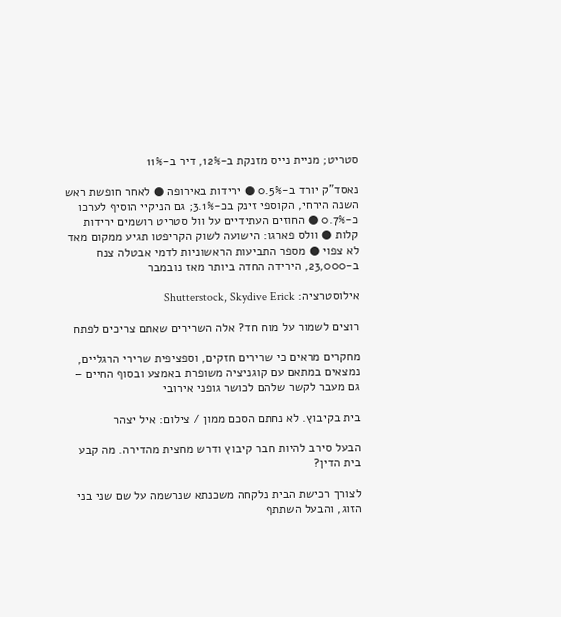סטריט; מניית נייס מזנקת ב-12%, דיר ב-11%

נאסד"ק יורד ב-0.5% ● ירידות באירופה ● לאחר חופשת ראש השנה הירחי, הקוספי זינק בכ-3.1%; גם הניקיי הוסיף לערכו כ-0.7% ● החוזים העתידיים על וול סטריט רושמים ירידות קלות ● וולס פארגו: הישועה לשוק הקריפטו תגיע ממקום מאד לא צפוי ● מספר התביעות הראשוניות לדמי אבטלה צנח ב-23,000, הירידה החדה ביותר מאז נובמבר

אילוסטרציה: Shutterstock, Skydive Erick

רוצים לשמור על מוח חד? אלה השרירים שאתם צריכים לפתח

מחקרים מראים כי שרירים חזקים, וספציפית שרירי הרגליים, נמצאים במתאם עם קוגניציה משופרת באמצע ובסוף החיים – גם מעבר לקשר שלהם לכושר גופני אירובי

בית בקיבוץ. לא נחתם הסכם ממון / צילום: איל יצהר

הבעל סירב להיות חבר קיבוץ ודרש מחצית מהדירה. מה קבע בית הדין?

לצורך רכישת הבית נלקחה משכנתא שנרשמה על שם שני בני הזוג, והבעל השתתף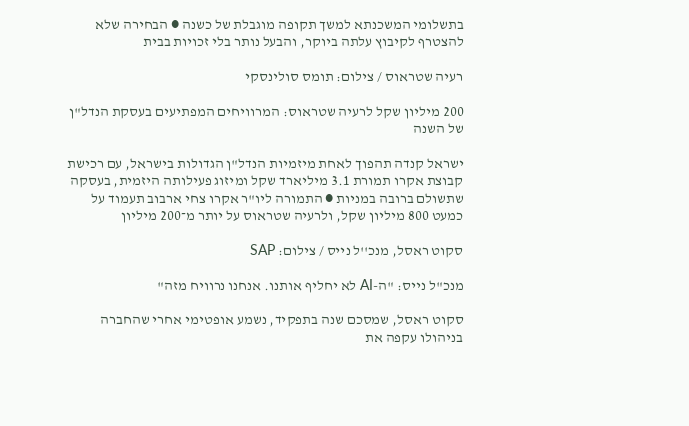בתשלומי המשכנתא למשך תקופה מוגבלת של כשנה ● הבחירה שלא להצטרף לקיבוץ עלתה ביוקר, והבעל נותר בלי זכויות בבית

רעיה שטראוס / צילום: תומס סולינסקי

200 מיליון שקל לרעיה שטראוס: המרוויחים המפתיעים בעסקת הנדל"ן של השנה

ישראל קנדה תהפוך לאחת מיזמיות הנדל"ן הגדולות בישראל, עם רכישת קבוצת אקרו תמורת 3.1 מיליארד שקל ומיזוג פעילותה היזמית, בעסקה שתשולם ברובה במניות ● התמורה ליו"ר אקרו צחי ארבוב תעמוד על כמעט 800 מיליון שקל, ולרעיה שטראוס על יותר מ־200 מיליון

סקוט ראסל, מנכ''ל נייס / צילום: SAP

מנכ"ל נייס: "ה-AI לא יחליף אותנו. אנחנו נרוויח מזה"

סקוט ראסל, שמסכם שנה בתפקיד, נשמע אופטימי אחרי שהחברה בניהולו עקפה את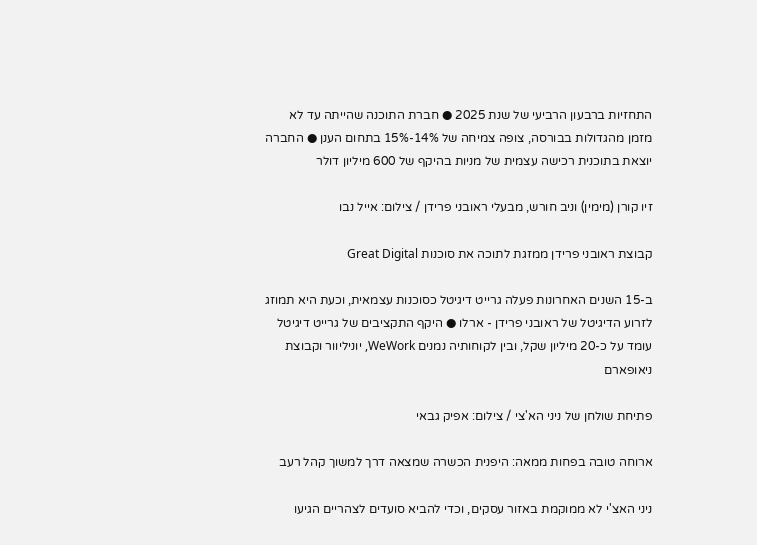התחזיות ברבעון הרביעי של שנת 2025 ● חברת התוכנה שהייתה עד לא מזמן מהגדולות בבורסה, צופה צמיחה של 14%-15% בתחום הענן ● החברה יוצאת בתוכנית רכישה עצמית של מניות בהיקף של 600 מיליון דולר

זיו קורן (מימין) וניב חורש, מבעלי ראובני פרידן / צילום: אייל נבו

קבוצת ראובני פרידן ממזגת לתוכה את סוכנות Great Digital

ב-15 השנים האחרונות פעלה גרייט דיגיטל כסוכנות עצמאית, וכעת היא תמוזג לזרוע הדיגיטל של ראובני פרידן - ארלו ● היקף התקציבים של גרייט דיגיטל עומד על כ-20 מיליון שקל, ובין לקוחותיה נמנים WeWork, יוניליוור וקבוצת ניאופארם

פתיחת שולחן של ניני הא'צי / צילום: אפיק גבאי

ארוחה טובה בפחות ממאה: היפנית הכשרה שמצאה דרך למשוך קהל רעב

ניני האצ'י לא ממוקמת באזור עסקים, וכדי להביא סועדים לצהריים הגיעו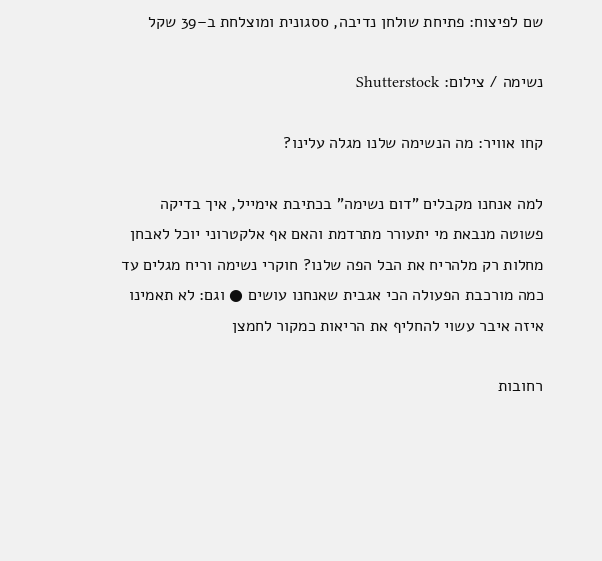שם לפיצוח: פתיחת שולחן נדיבה, ססגונית ומוצלחת ב–39 שקל

נשימה / צילום: Shutterstock

קחו אוויר: מה הנשימה שלנו מגלה עלינו?

למה אנחנו מקבלים "דום נשימה" בכתיבת אימייל, איך בדיקה פשוטה מנבאת מי יתעורר מתרדמת והאם אף אלקטרוני יוכל לאבחן מחלות רק מלהריח את הבל הפה שלנו? חוקרי נשימה וריח מגלים עד כמה מורכבת הפעולה הכי אגבית שאנחנו עושים ● וגם: לא תאמינו איזה איבר עשוי להחליף את הריאות כמקור לחמצן

רחובות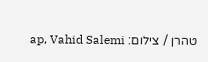טהרן / צילום: ap, Vahid Salemi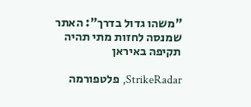"משהו גדול בדרך": האתר שמנסה לחזות מתי תהיה תקיפה באיראן

StrikeRadar, פלטפורמה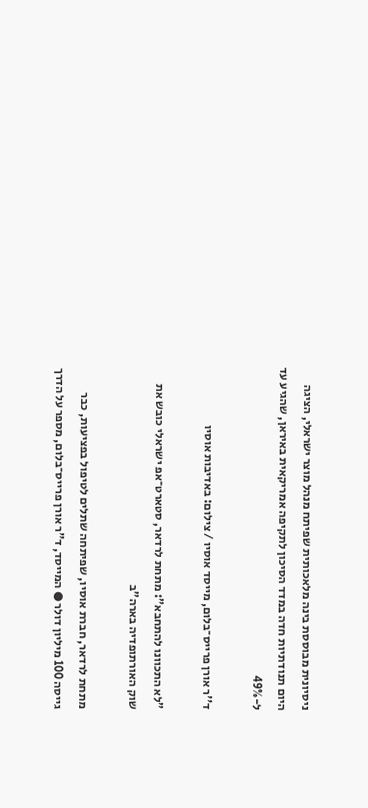ניסיונית מבוססת בינה מלאכותית שפיתח מנהל מוצר ישראלי, הציגה היום תנודתיות חדה במדד הסיכון לתקיפה אמריקאית באיראן, שהגיע עד ל-49%

ד''ר אורן פרייס־בלום, מייסד אוסיו / צילום: באדיבות אוסיו

"לא התכוונו להתחבא": מתחת לרדאר, סטארט־אפ ישראלי כובש את שוק האורתופדיה בארה"ב

מתחת לרדאר, חברת אוסיו, שפיתחה שתלים לטיפול בפציעות, כבר גייסה 100 מיליון דולר ● המייסד, ד"ר אורן פרייס־בלום, מספר על הדרך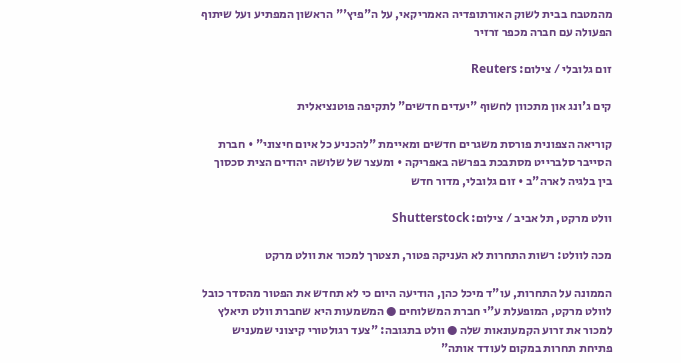מהמטבח בבית לשוק האורתופדיה האמריקאי, על ה"פיץ'" הראשון המפתיע ועל שיתוף הפעולה עם חברה מכפר זרזיר

זום גלובלי / צילום: Reuters

קים ג'ונג און מתכוון לחשוף "יעדים חדשים" לתקיפה פוטנציאלית

קוריאה הצפונית פורסת משגרים חדשים ומאיימת "להכניע כל איום חיצוני" • חברת הסייבר סלברייט מסתבכת בפרשה באפריקה • ומעצר של שלושה יהודים הצית סכסוך בין בלגיה לארה"ב • זום גלובלי, מדור חדש

וולט מרקט, תל אביב / צילום: Shutterstock

מכה לוולט: רשות התחרות לא העניקה פטור, תצטרך למכור את וולט מרקט

הממונה על התחרות, עו"ד מיכל כהן, הודיעה היום כי לא תחדש את הפטור מהסדר כובל לוולט מרקט, המופעלת ע"י חברת המשלוחים ● המשמעות היא שחברת וולט תיאלץ למכור את זרוע הקמעונאות שלה ● וולט בתגובה: "צעד רגולטורי קיצוני שמעניש פתיחת תחרות במקום לעודד אותה"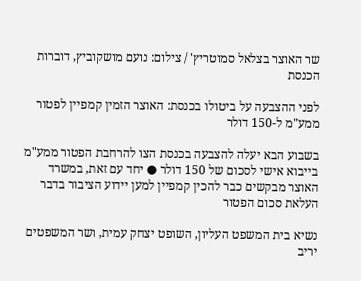שר האוצר בצלאל סמוטריץ' / צילום: נועם מושקוביץ, דוברות הכנסת

לפני ההצבעה על ביטולו בכנסת: האוצר הזמין קמפיין לפטור ממע"מ ל-150 דולר

בשבוע הבא יעלה להצבעה בכנסת הצו להרחבת הפטור ממע"מ בייבוא אישי לסכום של 150 דולר ● יחד עם זאת, במשרד האוצר מבקשים כבר להכין קמפיין למען יידוע הציבור בדבר העלאת סכום הפטור

נשיא בית המשפט העליון, השופט יצחק עמית, ושר המשפטים יריב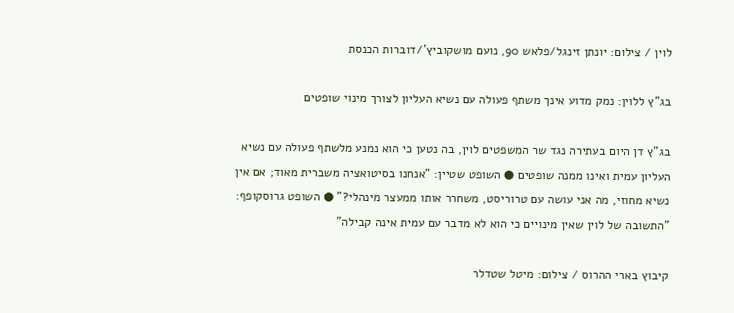לוין / צילום: יונתן זינגל/פלאש 90, נועם מושקוביץ'/דוברות הכנסת

בג"ץ ללוין: נמק מדוע אינך משתף פעולה עם נשיא העליון לצורך מינוי שופטים

בג"ץ דן היום בעתירה נגד שר המשפטים לוין, בה נטען כי הוא נמנע מלשתף פעולה עם נשיא העליון עמית ואינו ממנה שופטים ● השופט שטיין: "אנחנו בסיטואציה משברית מאוד; אם אין נשיא מחוזי, מה אני עושה עם טרוריסט, משחרר אותו ממעצר מינהלי?" ● השופט גרוסקופף: "התשובה של לוין שאין מינויים כי הוא לא מדבר עם עמית אינה קבילה"

קיבוץ בארי ההרוס / צילום: מיטל שטדלר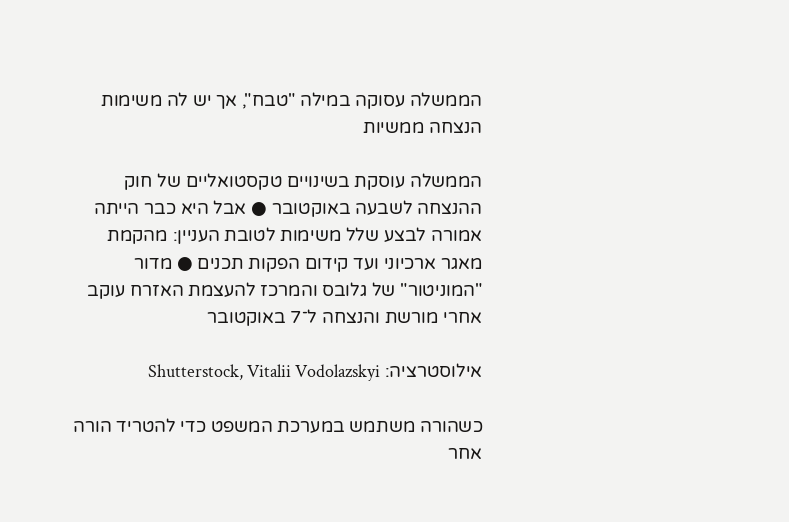הממשלה עסוקה במילה "טבח", אך יש לה משימות הנצחה ממשיות

הממשלה עוסקת בשינויים טקסטואליים של חוק ההנצחה לשבעה באוקטובר ● אבל היא כבר הייתה אמורה לבצע שלל משימות לטובת העניין: מהקמת מאגר ארכיוני ועד קידום הפקות תכנים ● מדור "המוניטור" של גלובס והמרכז להעצמת האזרח עוקב אחרי מורשת והנצחה ל־7 באוקטובר

אילוסטרציה: Shutterstock, Vitalii Vodolazskyi

כשהורה משתמש במערכת המשפט כדי להטריד הורה אחר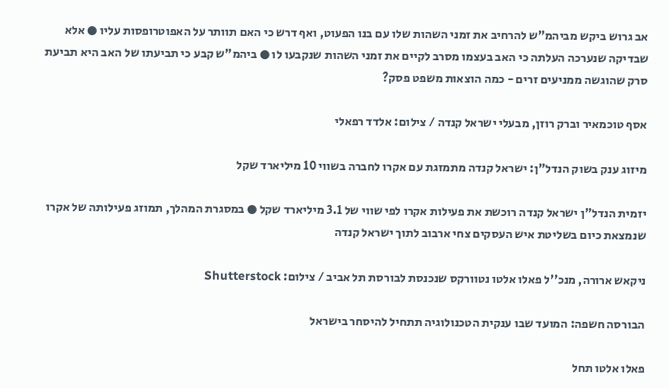אב גרוש ביקש מביהמ"ש להרחיב את זמני השהות שלו עם בנו הפעוט, ואף דרש כי האם תוותר על האפוטרופסות עליו ● אלא שבדיקה שנערכה העלתה כי האב בעצמו מסרב לקיים את זמני השהות שנקבעו לו ● ביהמ"ש קבע כי תביעתו של האב היא תביעת סרק שהוגשה ממניעים זרים - כמה הוצאות משפט פסק?

אסף טוכמאיר וברק רוזן, מבעלי ישראל קנדה / צילום: אלדד רפאלי

מיזוג ענק בשוק הנדל"ן: ישראל קנדה מתמזגת עם אקרו לחברה בשווי 10 מיליארד שקל

יזמית הנדל"ן ישראל קנדה רוכשת את פעילות אקרו לפי שווי של 3.1 מיליארד שקל ● במסגרת המהלך, תמוזג פעילותה של אקרו שנמצאת כיום בשליטת איש העסקים צחי ארבוב לתוך ישראל קנדה

ניקאש ארורה, מנכ''ל פאלו אלטו נטוורקס שנכנסת לבורסת תל אביב / צילום: Shutterstock

הבורסה חשפה: המועד שבו ענקית הטכנולוגיה תתחיל להיסחר בישראל

פאלו אלטו תחל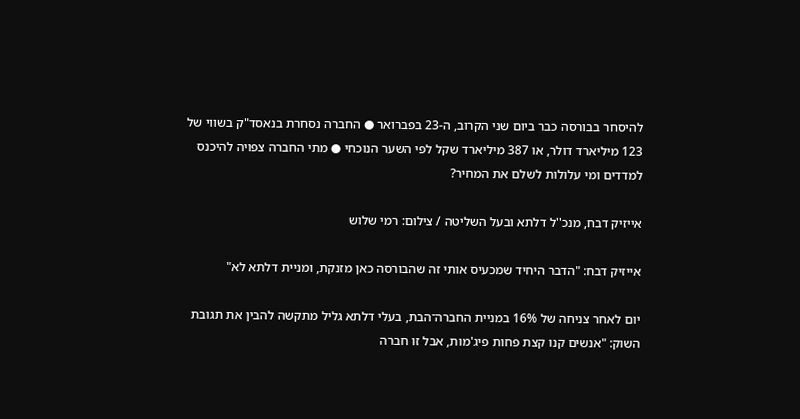להיסחר בבורסה כבר ביום שני הקרוב, ה-23 בפברואר ● החברה נסחרת בנאסד"ק בשווי של 123 מיליארד דולר, או 387 מיליארד שקל לפי השער הנוכחי ● מתי החברה צפויה להיכנס למדדים ומי עלולות לשלם את המחיר?

אייזיק דבח, מנכ''ל דלתא ובעל השליטה / צילום: רמי שלוש

אייזיק דבח: "הדבר היחיד שמכעיס אותי זה שהבורסה כאן מזנקת, ומניית דלתא לא"

יום לאחר צניחה של 16% במניית החברה־הבת, בעלי דלתא גליל מתקשה להבין את תגובת השוק: "אנשים קנו קצת פחות פיג'מות, אבל זו חברה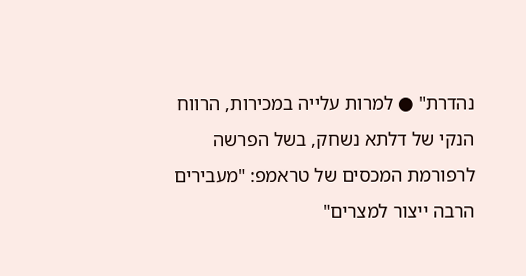נהדרת" ● למרות עלייה במכירות, הרווח הנקי של דלתא נשחק, בשל הפרשה לרפורמת המכסים של טראמפ: "מעבירים הרבה ייצור למצרים"